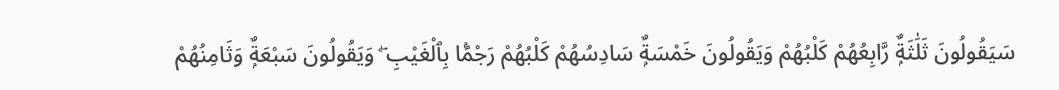سَيَقُولُونَ ثَلَٰثَةٌۭ رَّابِعُهُمْ كَلْبُهُمْ وَيَقُولُونَ خَمْسَةٌۭ سَادِسُهُمْ كَلْبُهُمْ رَجْمًۢا بِٱلْغَيْبِ ۖ وَيَقُولُونَ سَبْعَةٌۭ وَثَامِنُهُمْ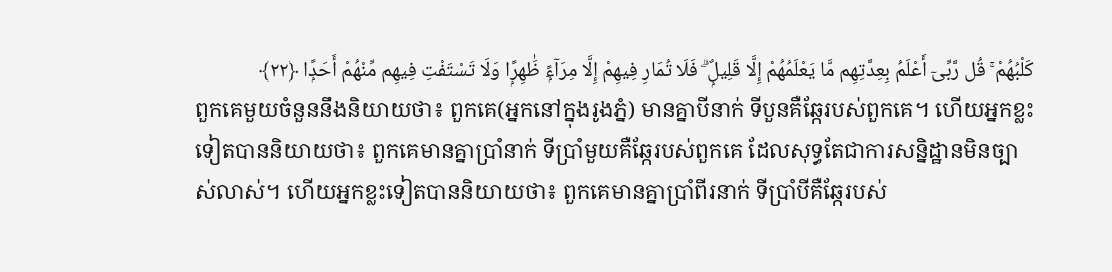كَلْبُهُمْ ۚ قُل رَّبِّىٓ أَعْلَمُ بِعِدَّتِهِم مَّا يَعْلَمُهُمْ إِلَّا قَلِيلٌۭ ۗ فَلَا تُمَارِ فِيهِمْ إِلَّا مِرَآءًۭ ظَٰهِرًۭا وَلَا تَسْتَفْتِ فِيهِم مِّنْهُمْ أَحَدًۭا ﴿٢٢﴾
ពួកគេមួយចំនួននឹងនិយាយថា៖ ពួកគេ(អ្នកនៅក្នុងរូងភ្នំ) មានគ្នាបីនាក់ ទីបួនគឺឆ្កែរបស់ពួកគេ។ ហើយអ្នកខ្លះទៀតបាននិយាយថា៖ ពួកគេមានគ្នាប្រាំនាក់ ទីប្រាំមួយគឺឆ្កែរបស់ពួកគេ ដែលសុទ្ធតែជាការសន្និដ្ឋានមិនច្បាស់លាស់។ ហើយអ្នកខ្លះទៀតបាននិយាយថា៖ ពួកគេមានគ្នាប្រាំពីរនាក់ ទីប្រាំបីគឺឆ្កែរបស់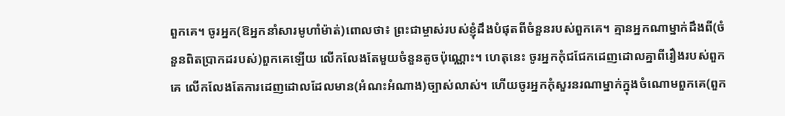ពួកគេ។ ចូរអ្នក(ឱអ្នកនាំសារមូហាំម៉ាត់)ពោលថា៖ ព្រះជាម្ចាស់របស់ខ្ញុំដឹងបំផុតពីចំនួនរបស់ពួកគេ។ គ្មានអ្នកណាម្នាក់ដឹងពី(ចំនួនពិតប្រាកដរបស់)ពួកគេឡើយ លើកលែងតែមួយចំនួនតូចប៉ុណ្ណោះ។ ហេតុនេះ ចូរអ្នកកុំជជែកដេញដោលគ្នាពីរឿងរបស់ពួកគេ លើកលែងតែការដេញដោលដែលមាន(អំណះអំណាង)ច្បាស់លាស់។ ហើយចូរអ្នកកុំសួរនរណាម្នាក់ក្នុងចំណោមពួកគេ(ពួក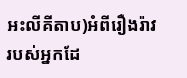អះលីគីតាប)អំពីរឿងរ៉ាវរបស់អ្នកដែ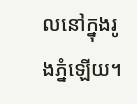លនៅក្នុងរូងភ្នំឡើយ។